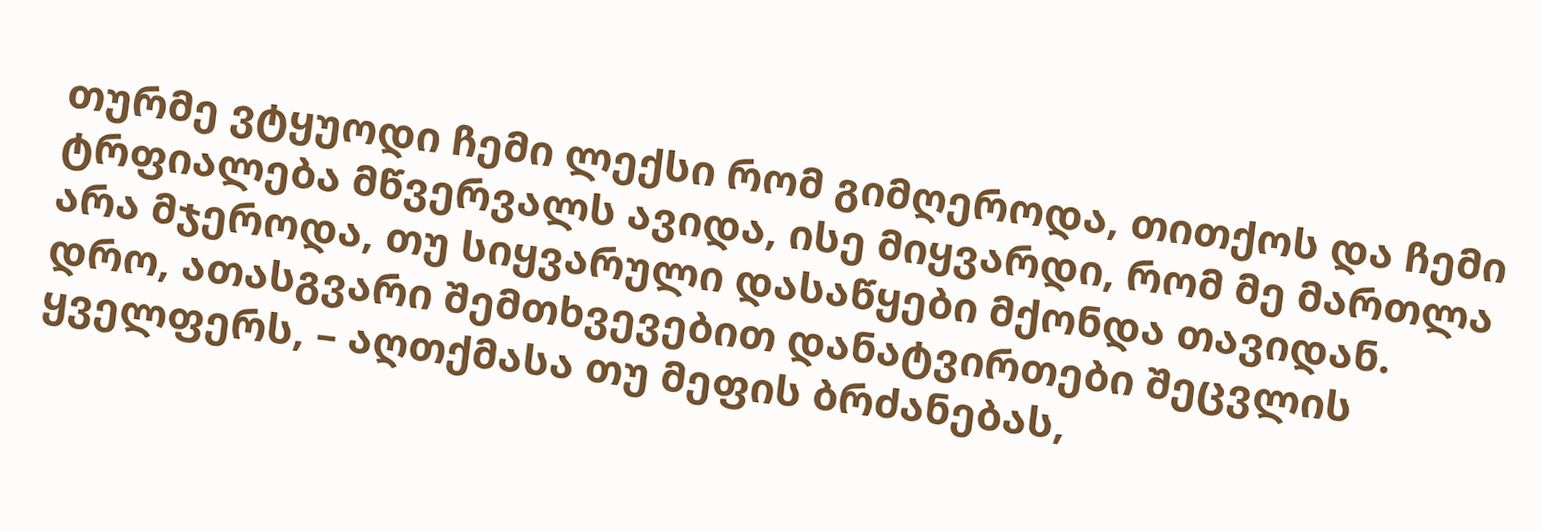თურმე ვტყუოდი ჩემი ლექსი რომ გიმღეროდა, თითქოს და ჩემი ტრფიალება მწვერვალს ავიდა, ისე მიყვარდი, რომ მე მართლა არა მჯეროდა, თუ სიყვარული დასაწყები მქონდა თავიდან. დრო, ათასგვარი შემთხვევებით დანატვირთები შეცვლის ყველფერს, – აღთქმასა თუ მეფის ბრძანებას,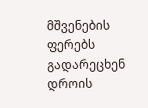მშვენების ფერებს გადარეცხენ დროის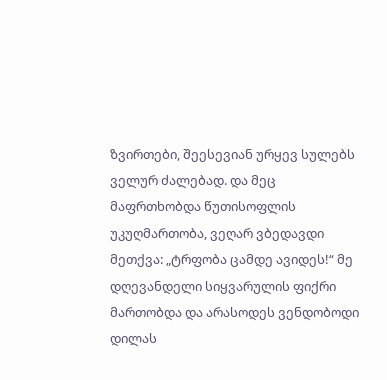ზვირთები, შეესევიან ურყევ სულებს ველურ ძალებად. და მეც მაფრთხობდა წუთისოფლის უკუღმართობა, ვეღარ ვბედავდი მეთქვა: „ტრფობა ცამდე ავიდეს!“ მე დღევანდელი სიყვარულის ფიქრი მართობდა და არასოდეს ვენდობოდი დილას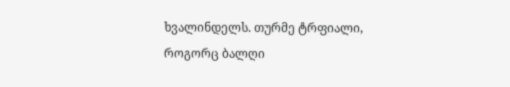ხვალინდელს. თურმე ტრფიალი, როგორც ბალღი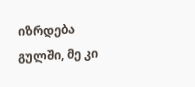იზრდება გულში, მე კი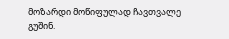მოზარდი მოწიფულად ჩავთვალე გუშინ.